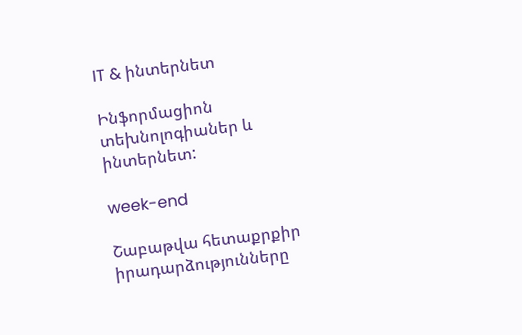IT & ինտերնետ

Ինֆորմացիոն տեխնոլոգիաներ և ինտերնետ:

week-end

Շաբաթվա հետաքրքիր իրադարձությունները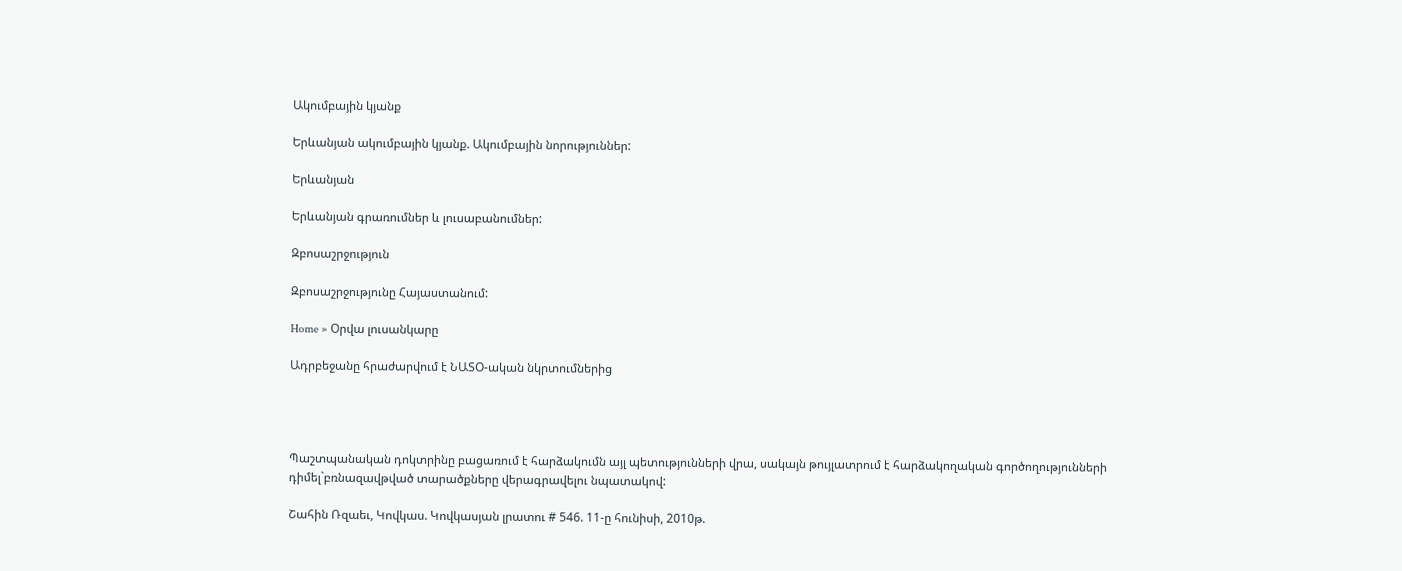Ակումբային կյանք

Երևանյան ակումբային կյանք. Ակումբային նորություններ:

Երևանյան

Երևանյան գրառումներ և լուսաբանումներ:

Զբոսաշրջություն

Զբոսաշրջությունը Հայաստանում:

Home » Օրվա լուսանկարը

Ադրբեջանը հրաժարվում է ՆԱՏՕ-ական նկրտումներից




Պաշտպանական դոկտրինը բացառում է հարձակումն այլ պետությունների վրա, սակայն թույլատրում է հարձակողական գործողությունների դիմել`բռնազավթված տարածքները վերագրավելու նպատակով:

Շահին Ռզաեւ, Կովկաս. Կովկասյան լրատու # 546. 11-ը հունիսի, 2010թ.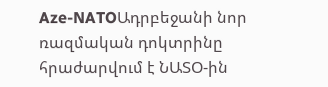Aze-NATOԱդրբեջանի նոր ռազմական դոկտրինը հրաժարվում է ՆԱՏՕ-ին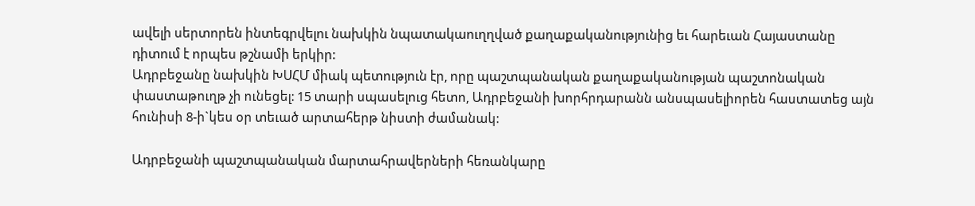ավելի սերտորեն ինտեգրվելու նախկին նպատակաուղղված քաղաքականությունից եւ հարեւան Հայաստանը դիտում է որպես թշնամի երկիր:
Ադրբեջանը նախկին ԽՍՀՄ միակ պետություն էր, որը պաշտպանական քաղաքականության պաշտոնական փաստաթուղթ չի ունեցել: 15 տարի սպասելուց հետո, Ադրբեջանի խորհրդարանն անսպասելիորեն հաստատեց այն հունիսի 8-ի`կես օր տեւած արտահերթ նիստի ժամանակ:

Ադրբեջանի պաշտպանական մարտահրավերների հեռանկարը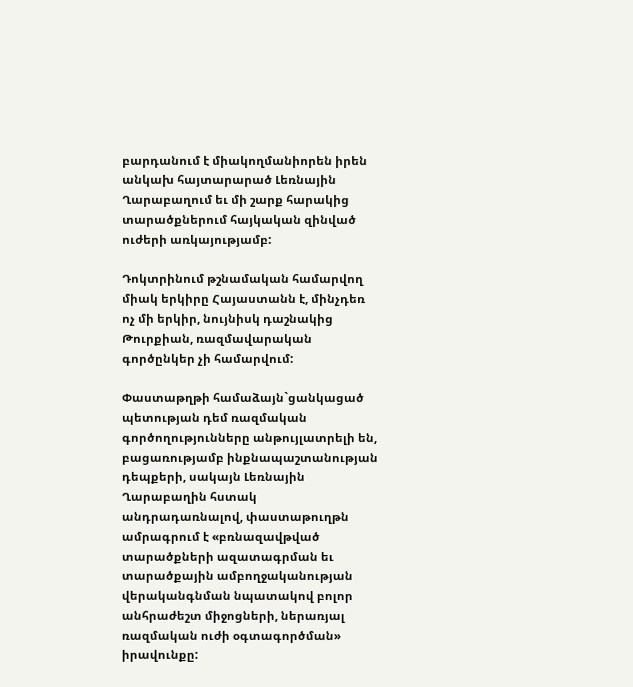բարդանում է միակողմանիորեն իրեն անկախ հայտարարած Լեռնային Ղարաբաղում եւ մի շարք հարակից տարածքներում հայկական զինված ուժերի առկայությամբ:

Դոկտրինում թշնամական համարվող միակ երկիրը Հայաստանն է, մինչդեռ ոչ մի երկիր, նույնիսկ դաշնակից Թուրքիան, ռազմավարական գործընկեր չի համարվում:

Փաստաթղթի համաձայն`ցանկացած պետության դեմ ռազմական գործողությունները անթույլատրելի են, բացառությամբ ինքնապաշտանության դեպքերի, սակայն Լեռնային Ղարաբաղին հստակ անդրադառնալով, փաստաթուղթն ամրագրում է «բռնազավթված տարածքների ազատագրման եւ տարածքային ամբողջականության վերականգնման նպատակով բոլոր անհրաժեշտ միջոցների, ներառյալ ռազմական ուժի օգտագործման» իրավունքը: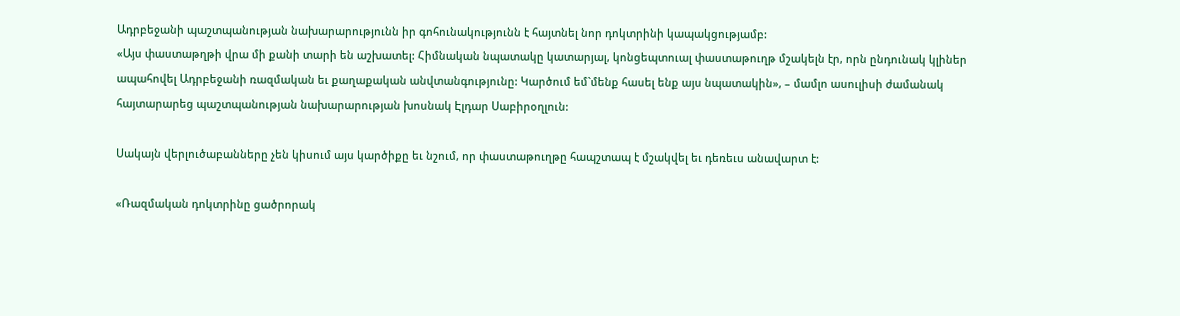Ադրբեջանի պաշտպանության նախարարությունն իր գոհունակությունն է հայտնել նոր դոկտրինի կապակցությամբ:
«Այս փաստաթղթի վրա մի քանի տարի են աշխատել: Հիմնական նպատակը կատարյալ, կոնցեպտուալ փաստաթուղթ մշակելն էր, որն ընդունակ կլիներ ապահովել Ադրբեջանի ռազմական եւ քաղաքական անվտանգությունը: Կարծում եմ`մենք հասել ենք այս նպատակին», – մամլո ասուլիսի ժամանակ հայտարարեց պաշտպանության նախարարության խոսնակ Էլդար Սաբիրօղլուն:

Սակայն վերլուծաբանները չեն կիսում այս կարծիքը եւ նշում, որ փաստաթուղթը հապշտապ է մշակվել եւ դեռեւս անավարտ է:

«Ռազմական դոկտրինը ցածրորակ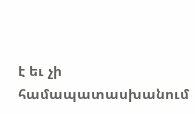է եւ չի համապատասխանում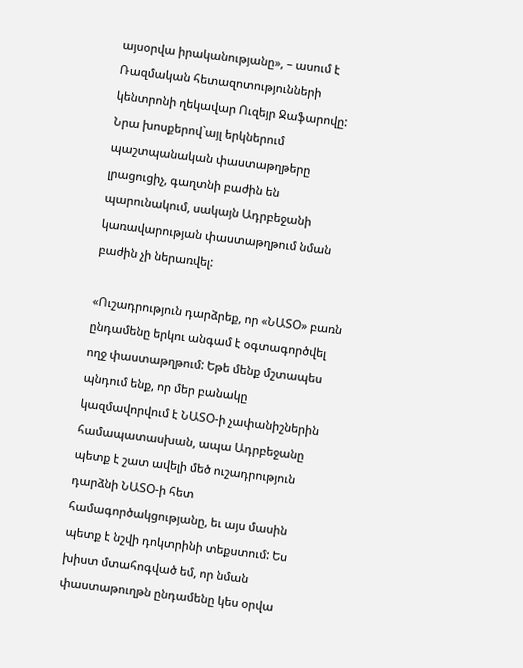այսօրվա իրականությանը», – ասում է Ռազմական հետազոտությունների կենտրոնի ղեկավար Ուզեյր Ջաֆարովը:
Նրա խոսքերով`այլ երկներում պաշտպանական փաստաթղթերը լրացուցիչ, գաղտնի բաժին են պարունակում, սակայն Ադրբեջանի կառավարության փաստաթղթում նման բաժին չի ներառվել:

«Ուշադրություն դարձրեք, որ «ՆԱՏՕ» բառն ընդամենը երկու անգամ է օգտագործվել ողջ փաստաթղթում: Եթե մենք մշտապես պնդում ենք, որ մեր բանակը կազմավորվում է ՆԱՏՕ-ի չափանիշներին համապատասխան, ապա Ադրբեջանը պետք է շատ ավելի մեծ ուշադրություն դարձնի ՆԱՏՕ-ի հետ համագործակցությանը, եւ այս մասին պետք է նշվի դոկտրինի տեքստում: Ես խիստ մտահոգված եմ, որ նման փաստաթուղթն ընդամենը կես օրվա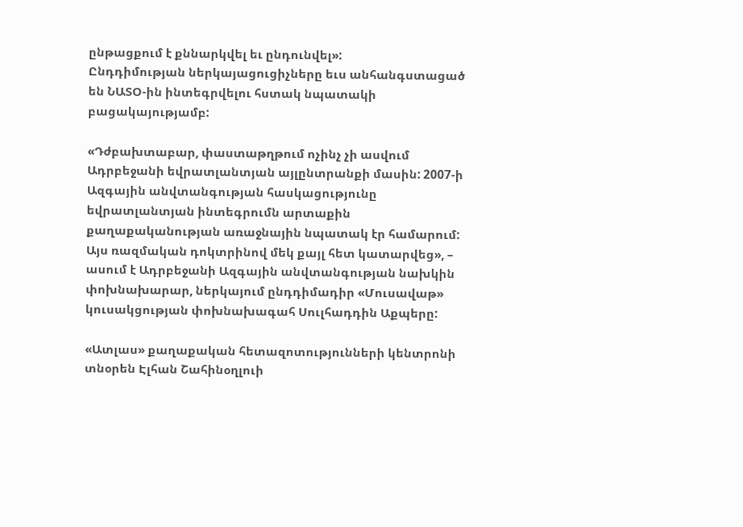ընթացքում է քննարկվել եւ ընդունվել»:
Ընդդիմության ներկայացուցիչները եւս անհանգստացած են ՆԱՏՕ-ին ինտեգրվելու հստակ նպատակի բացակայությամբ:

«Դժբախտաբար, փաստաթղթում ոչինչ չի ասվում Ադրբեջանի եվրատլանտյան այլընտրանքի մասին: 2007-ի Ազգային անվտանգության հասկացությունը եվրատլանտյան ինտեգրումն արտաքին քաղաքականության առաջնային նպատակ էր համարում: Այս ռազմական դոկտրինով մեկ քայլ հետ կատարվեց», – ասում է Ադրբեջանի Ազգային անվտանգության նախկին փոխնախարար, ներկայում ընդդիմադիր «Մուսավաթ» կուսակցության փոխնախագահ Սուլհադդին Աքպերը:

«Ատլաս» քաղաքական հետազոտությունների կենտրոնի տնօրեն Էլհան Շահինօղլուի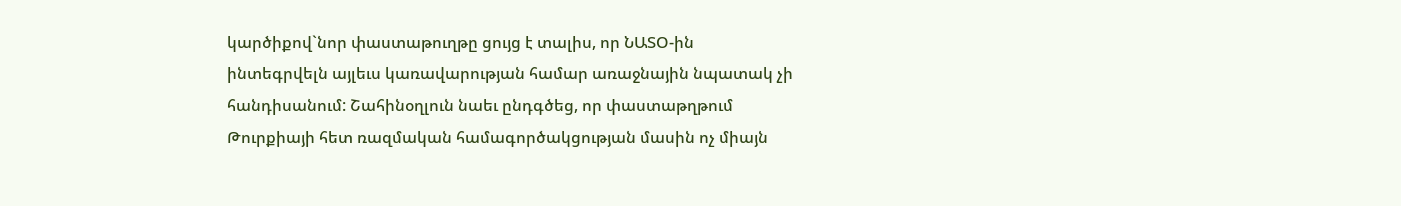կարծիքով`նոր փաստաթուղթը ցույց է տալիս, որ ՆԱՏՕ-ին ինտեգրվելն այլեւս կառավարության համար առաջնային նպատակ չի հանդիսանում: Շահինօղլուն նաեւ ընդգծեց, որ փաստաթղթում Թուրքիայի հետ ռազմական համագործակցության մասին ոչ միայն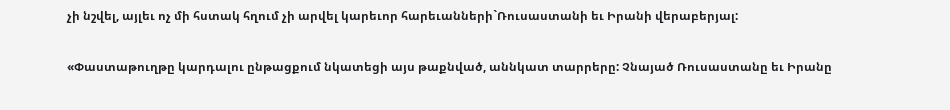չի նշվել, այլեւ ոչ մի հստակ հղում չի արվել կարեւոր հարեւանների`Ռուսաստանի եւ Իրանի վերաբերյալ:

«Փաստաթուղթը կարդալու ընթացքում նկատեցի այս թաքնված, աննկատ տարրերը: Չնայած Ռուսաստանը եւ Իրանը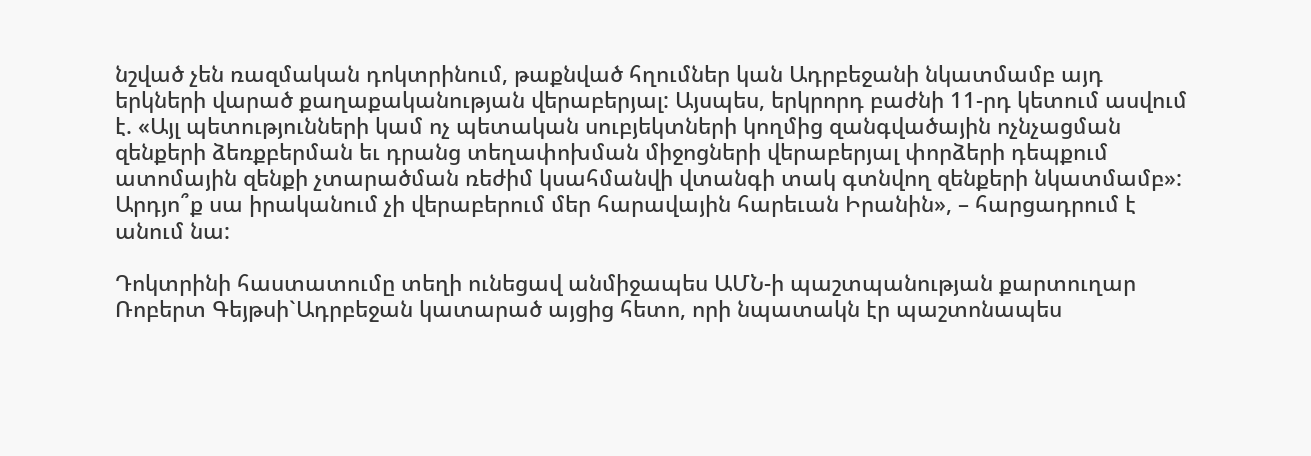նշված չեն ռազմական դոկտրինում, թաքնված հղումներ կան Ադրբեջանի նկատմամբ այդ երկների վարած քաղաքականության վերաբերյալ: Այսպես, երկրորդ բաժնի 11-րդ կետում ասվում է. «Այլ պետությունների կամ ոչ պետական սուբյեկտների կողմից զանգվածային ոչնչացման զենքերի ձեռքբերման եւ դրանց տեղափոխման միջոցների վերաբերյալ փորձերի դեպքում ատոմային զենքի չտարածման ռեժիմ կսահմանվի վտանգի տակ գտնվող զենքերի նկատմամբ»: Արդյո՞ք սա իրականում չի վերաբերում մեր հարավային հարեւան Իրանին», – հարցադրում է անում նա:

Դոկտրինի հաստատումը տեղի ունեցավ անմիջապես ԱՄՆ-ի պաշտպանության քարտուղար Ռոբերտ Գեյթսի`Ադրբեջան կատարած այցից հետո, որի նպատակն էր պաշտոնապես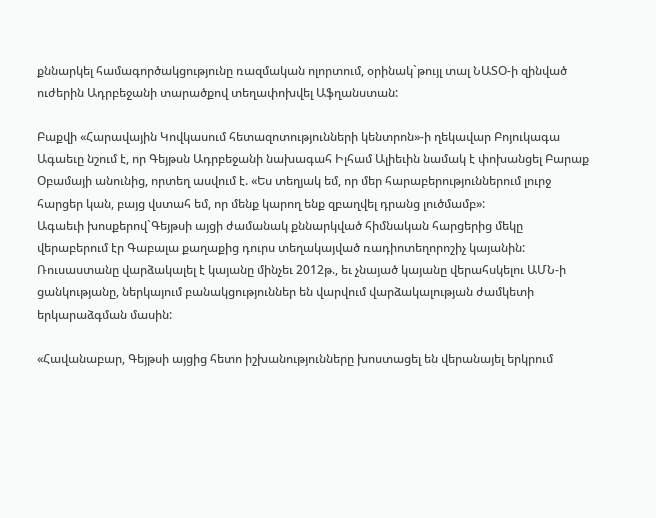քննարկել համագործակցությունը ռազմական ոլորտում, օրինակ`թույլ տալ ՆԱՏՕ-ի զինված ուժերին Ադրբեջանի տարածքով տեղափոխվել Աֆղանստան:

Բաքվի «Հարավային Կովկասում հետազոտությունների կենտրոն»-ի ղեկավար Բոյուկագա Ագաեւը նշում է, որ Գեյթսն Ադրբեջանի նախագահ Իլհամ Ալիեւին նամակ է փոխանցել Բարաք Օբամայի անունից, որտեղ ասվում է. «Ես տեղյակ եմ, որ մեր հարաբերություններում լուրջ հարցեր կան, բայց վստահ եմ, որ մենք կարող ենք զբաղվել դրանց լուծմամբ»:
Ագաեւի խոսքերով`Գեյթսի այցի ժամանակ քննարկված հիմնական հարցերից մեկը վերաբերում էր Գաբալա քաղաքից դուրս տեղակայված ռադիոտեղորոշիչ կայանին: Ռուսաստանը վարձակալել է կայանը մինչեւ 2012թ., եւ չնայած կայանը վերահսկելու ԱՄՆ-ի ցանկությանը, ներկայում բանակցություններ են վարվում վարձակալության ժամկետի երկարաձգման մասին:

«Հավանաբար, Գեյթսի այցից հետո իշխանությունները խոստացել են վերանայել երկրում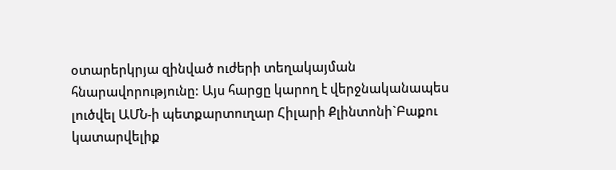օտարերկրյա զինված ուժերի տեղակայման հնարավորությունը: Այս հարցը կարող է վերջնականապես լուծվել ԱՄՆ-ի պետքարտուղար Հիլարի Քլինտոնի`Բաքու կատարվելիք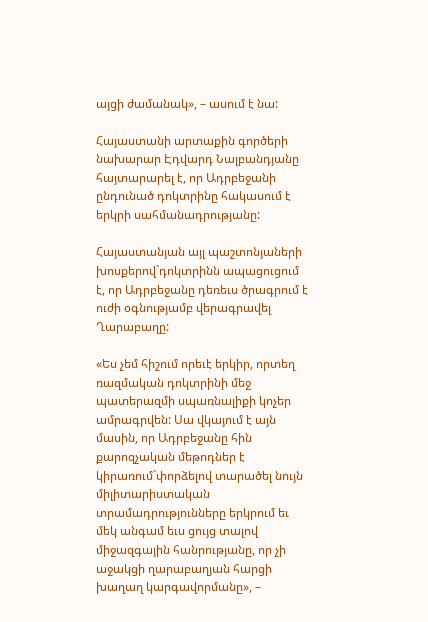այցի ժամանակ», – ասում է նա:

Հայաստանի արտաքին գործերի նախարար Էդվարդ Նալբանդյանը հայտարարել է, որ Ադրբեջանի ընդունած դոկտրինը հակասում է երկրի սահմանադրությանը:

Հայաստանյան այլ պաշտոնյաների խոսքերով`դոկտրինն ապացուցում է, որ Ադրբեջանը դեռեւս ծրագրում է ուժի օգնությամբ վերագրավել Ղարաբաղը:

«Ես չեմ հիշում որեւէ երկիր, որտեղ ռազմական դոկտրինի մեջ պատերազմի սպառնալիքի կոչեր ամրագրվեն: Սա վկայում է այն մասին, որ Ադրբեջանը հին քարոզչական մեթոդներ է կիրառում`փորձելով տարածել նույն միլիտարիստական տրամադրությունները երկրում եւ մեկ անգամ եւս ցույց տալով միջազգային հանրությանը, որ չի աջակցի ղարաբաղյան հարցի խաղաղ կարգավորմանը», –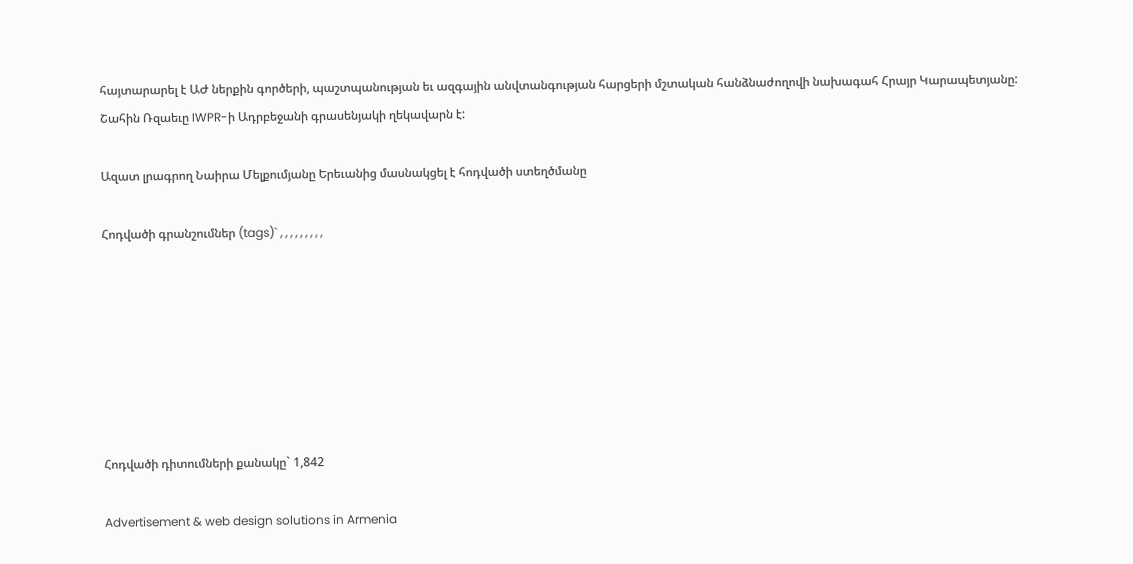հայտարարել է ԱԺ ներքին գործերի, պաշտպանության եւ ազգային անվտանգության հարցերի մշտական հանձնաժողովի նախագահ Հրայր Կարապետյանը:
Շահին Ռզաեւը IWPR-ի Ադրբեջանի գրասենյակի ղեկավարն է:

Ազատ լրագրող Նաիրա Մելքումյանը Երեւանից մասնակցել է հոդվածի ստեղծմանը

Հոդվածի գրանշումներ (tags)` , , , , , , , , ,







Հոդվածի դիտումների քանակը` 1,842

Advertisement & web design solutions in Armenia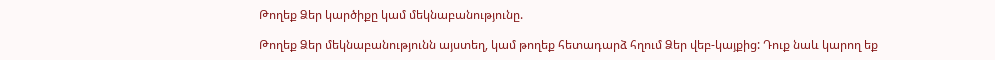Թողեք Ձեր կարծիքը կամ մեկնաբանությունը.

Թողեք Ձեր մեկնաբանությունն այստեղ, կամ թողեք հետադարձ հղում Ձեր վեբ-կայքից: Դուք նաև կարող եք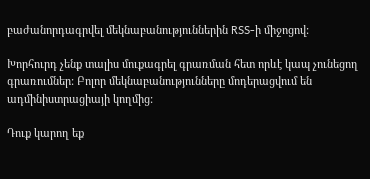բաժանորդագրվել մեկնաբանություններին RSS-ի միջոցով:

Խորհուրդ չենք տալիս մուքագրել գրառման հետ որևէ կապ չունեցող գրառումներ: Բոլոր մեկնաբանությունները մոդերացվում են ադմինիստրացիայի կողմից:

Դուք կարող եք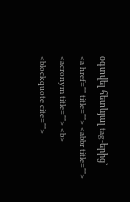օգտվել հետևյալ tag-երից`
<a href="" title=""> <abbr title=""> <acronym title=""> <b> <blockquote cite="">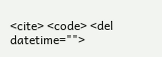<cite> <code> <del datetime="">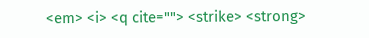<em> <i> <q cite=""> <strike> <strong>